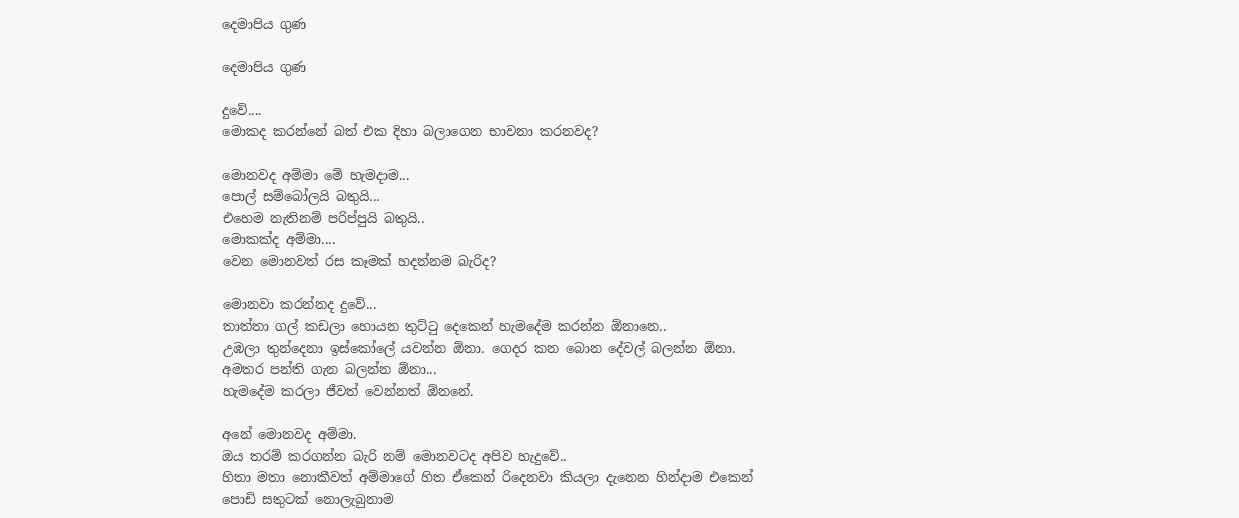දෙමාපිය ගුණ

දෙමාපිය ගුණ

දුවේ....
මොකද කරන්නේ බත් එක දිහා බලාගෙන භාවනා කරනවද?

මොනවද අම්මා මේ හැමදාම...
පොල් සම්බෝලයි බතුයි...
එහෙම නැතිනම් පරිප්පුයි බතුයි..
මොකක්ද අම්මා....
වෙන මොනවත් රස කෑමක් හදන්නම බැරිද?

මොනවා කරන්නද දුවේ...
තාත්තා ගල් කඩලා හොයන තුට්ටු දෙකෙන් හැමදේම කරන්න ඕනානෙ..
උඹලා තුන්දෙනා ඉස්කෝලේ යවන්න ඕනා. ගෙදර කන බොන දේවල් බලන්න ඕනා.
අමතර පන්ති ගැන බලන්න ඕනා...
හැමදේම කරලා ජීවත් වෙන්නත් ඕනනේ.

අනේ මොනවද අම්මා.
ඔය තරම් කරගන්න බැරි නම් මොනවටද අපිව හැදුවේ..
හිතා මතා නොකීවත් අම්මාගේ හිත ඒකෙන් රිදෙනවා කියලා දැනෙන හින්දාම එකෙන් පොඩි සතුටක් නොලැබුනාම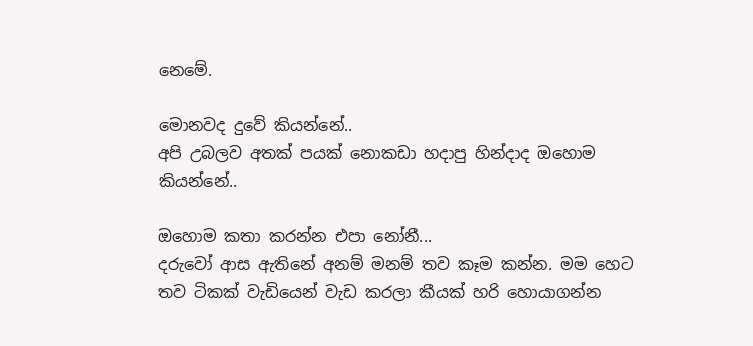නෙමේ.

මොනවද දුවේ කියන්නේ..
අපි උබලව අතක් පයක් නොකඩා හදාපු හින්දාද ඔහොම කියන්නේ..

ඔහොම කතා කරන්න එපා නෝනී...
දරුවෝ ආස ඇතිනේ අනම් මනම් තව කෑම කන්න. මම හෙට තව ටිකක් වැඩියෙන් වැඩ කරලා කීයක් හරි හොයාගන්න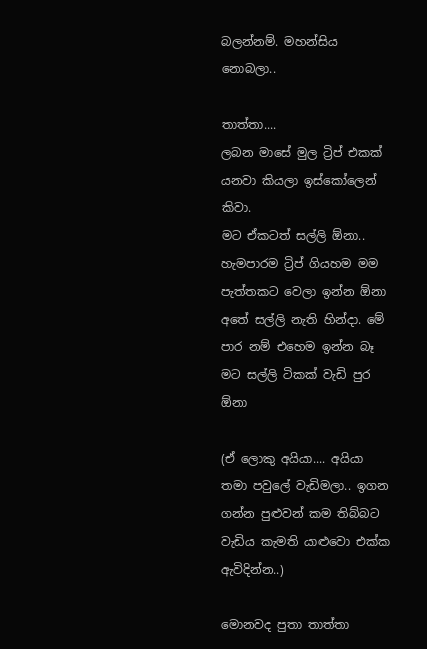බලන්නම්. මහන්සිය නොබලා..

තාත්තා....
ලබන මාසේ මුල ට්‍රිප් එකක් යනවා කියලා ඉස්කෝලෙන් කිවා.
මට ඒකටත් සල්ලි ඕනා..
හැමපාරම ට්‍රිප් ගියහම මම පැත්තකට වෙලා ඉන්න ඕනා අතේ සල්ලි නැති හින්දා. මේ පාර නම් එහෙම ඉන්න බෑ මට සල්ලි ටිකක් වැඩි පුර ඕනා

(ඒ ලොකු අයියා.... අයියා තමා පවුලේ වැඩිමලා.. ඉගන ගන්න පුළුවන් කම තිබ්බට වැඩිය කැමති යාළුවො එක්ක ඇවිදින්න..)

මොනවද පුතා තාත්තා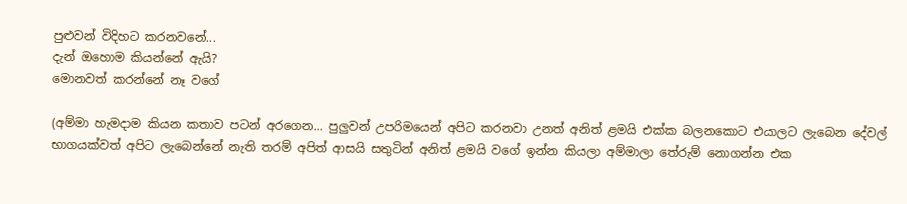පුළුවන් විදිහට කරනවනේ...
දැන් ඔහොම කියන්නේ ඇයි?
මොනවත් කරන්නේ නෑ වගේ

(අම්මා හැමදාම කියන කතාව පටන් අරගෙන... පුලුවන් උපරිමයෙන් අපිට කරනවා උනත් අනිත් ළමයි එක්ක බලනකොට එයාලට ලැබෙන දේවල් භාගයක්වත් අපිට ලැබෙන්නේ නැති තරම් අපිත් ආසයි සතුටින් අනිත් ළමයි වගේ ඉන්න කියලා අම්මාලා තේරුම් නොගන්න එක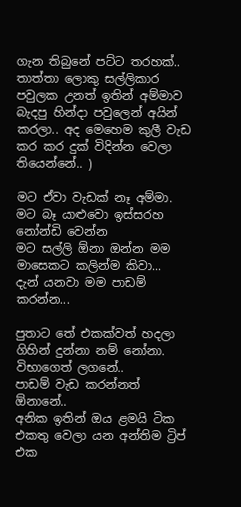ගැන තිබුනේ පට්ට තරහක්.. තාත්තා ලොකු සල්ලිකාර පවුලක උනත් ඉතින් අම්මාව බැදපු හින්දා පවුලෙන් අයින් කරලා.. අද මෙහෙම කුලී වැඩ කර කර දුක් විදින්න වෙලා තියෙන්නේ.. )

මට ඒවා වැඩක් නෑ අම්මා. මට බෑ යාළුවො ඉස්සරහ නෝන්ඩි වෙන්න
මට සල්ලි ඕනා ඔන්න මම මාසෙකට කලින්ම කිවා...
දැන් යනවා මම පාඩම් කරන්න...

පුතාට තේ එකක්වත් හදලා ගිහින් දුන්නා නම් නෝනා.
විභාගෙත් ලගනේ..
පාඩම් වැඩ කරන්නත් ඕනානේ..
අනික ඉතින් ඔය ළමයි ටික එකතු වෙලා යන අන්තිම ට්‍රිප් එක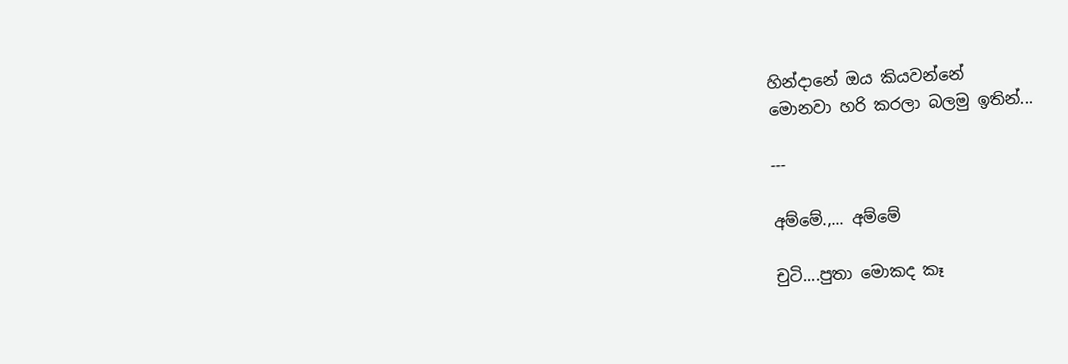හින්දානේ ඔය කියවන්නේ
මොනවා හරි කරලා බලමු ඉතින්...

---

අම්මේ.,... අම්මේ

චුටි....පුතා මොකද කෑ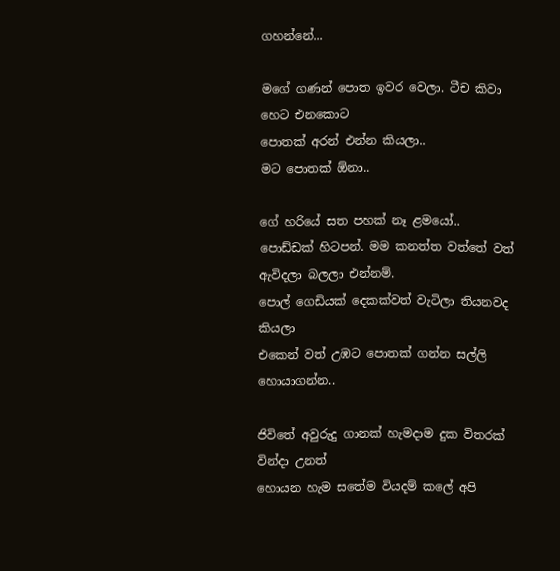ගහන්නේ...

මගේ ගණන් පොත ඉවර වෙලා. ටීච කිවා හෙට එනකොට
පොතක් අරන් එන්න කියලා..
මට පොතක් ඕනා..

ගේ හරියේ සත පහක් නෑ ළමයෝ..
පොඩ්ඩක් හිටපන්. මම කනත්ත වත්තේ වත් ඇවිදලා බලලා එන්නම්.
පොල් ගෙඩියක් දෙකක්වත් වැටිලා තියනවද කියලා
එකෙන් වත් උඹට පොතක් ගන්න සල්ලි හොයාගන්න..

ජිවිතේ අවුරුදු ගානක් හැමදාම දුක විතරක් වින්දා උනත්
හොයන හැම සතේම වියදම් කලේ අපි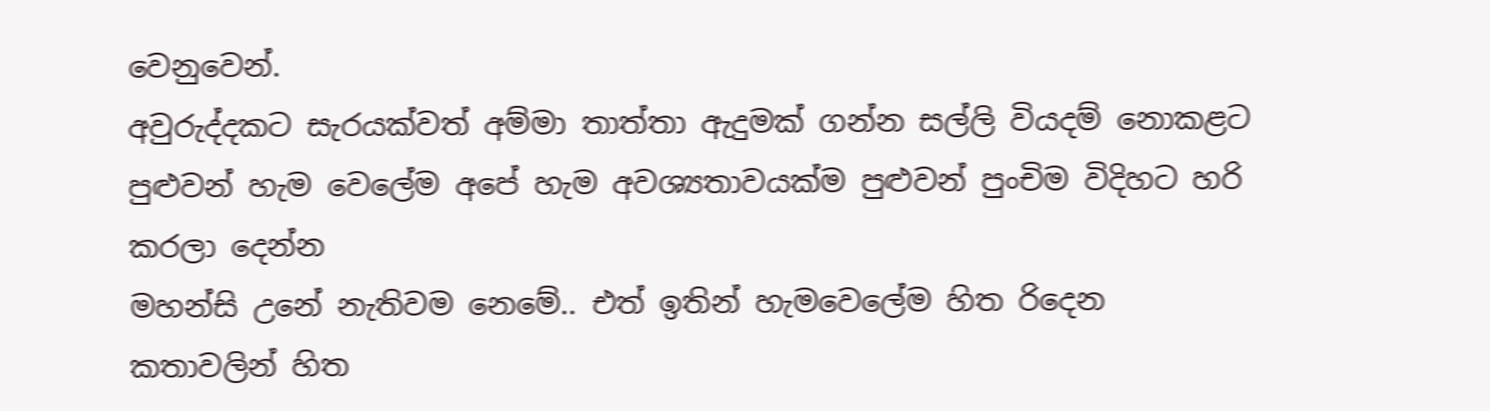වෙනුවෙන්.
අවුරුද්දකට සැරයක්වත් අම්මා තාත්තා ඇදුමක් ගන්න සල්ලි වියදම් නොකළට
පුළුවන් හැම වෙලේම අපේ හැම අවශ්‍යතාවයක්ම පුළුවන් පුංචිම විදිහට හරි කරලා දෙන්න
මහන්සි උනේ නැතිවම නෙමේ.. එත් ඉතින් හැමවෙලේම හිත රිදෙන කතාවලින් හිත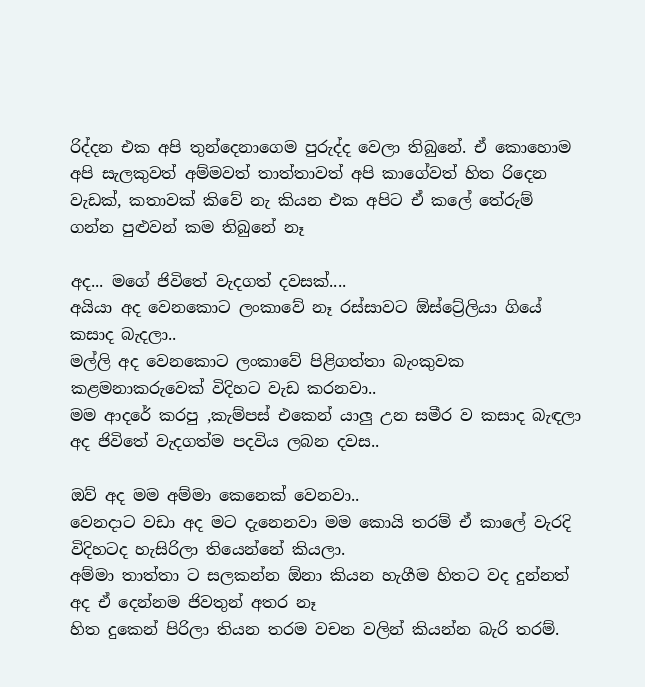රිද්දන එක අපි තුන්දෙනාගෙම පුරුද්ද වෙලා තිබුනේ. ඒ කොහොම අපි සැලකුවත් අම්මවත් තාත්තාවත් අපි කාගේවත් හිත රිදෙන වැඩක්, කතාවක් කිවේ නැ කියන එක අපිට ඒ කලේ තේරුම් ගන්න පුළුවන් කම තිබුනේ නෑ

අද... මගේ ජිවිතේ වැදගත් දවසක්....
අයියා අද වෙනකොට ලංකාවේ නෑ රස්සාවට ඕස්ට්‍රේලියා ගියේ කසාද බැදලා..
මල්ලි අද වෙනකොට ලංකාවේ පිළිගත්තා බැංකුවක කළමනාකරුවෙක් විදිහට වැඩ කරනවා..
මම ආදරේ කරපු ,කැම්පස් එකෙන් යාලු උන සමීර ව කසාද බැඳලා අද ජිවිතේ වැදගත්ම පදවිය ලබන දවස..

ඔව් අද මම අම්මා කෙනෙක් වෙනවා..
වෙනදාට වඩා අද මට දැනෙනවා මම කොයි තරම් ඒ කාලේ වැරදි විදිහටද හැසිරිලා තියෙන්නේ කියලා.
අම්මා තාත්තා ට සලකන්න ඕනා කියන හැගීම හිතට වද දුන්නත් අද ඒ දෙන්නම ජිවතුන් අතර නෑ
හිත දුකෙන් පිරිලා තියන තරම වචන වලින් කියන්න බැරි තරම්.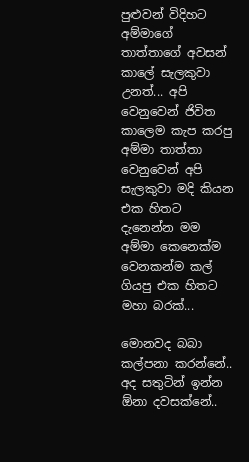පුළුවන් විදිහට අම්මාගේ තාත්තාගේ අවසන් කාලේ සැලකුවා උනත්... අපි වෙනුවෙන් ජිවිත කාලෙම කැප කරපු අම්මා තාත්තා වෙනුවෙන් අපි සැලකුවා මදි කියන එක හිතට දැනෙන්න මම අම්මා කෙනෙක්ම වෙනකන්ම කල් ගියපු එක හිතට මහා බරක්...

මොනවද බබා කල්පනා කරන්නේ..
අද සතුටින් ඉන්න ඕනා දවසක්නේ..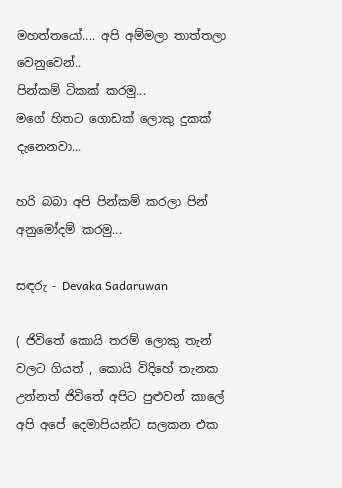මහත්තයෝ.... අපි අම්මලා තාත්තලා වෙනුවෙන්..
පින්කම් ටිකක් කරමු...
මගේ හිතට ගොඩක් ලොකු දුකක් දැනෙනවා...

හරි බබා අපි පින්කම් කරලා පින් අනුමෝදම් කරමු...

සඳරු - Devaka Sadaruwan

( ජිවිතේ කොයි තරම් ලොකු තැන් වලට ගියත් , කොයි විදිහේ තැනක උන්නත් ජිවිතේ අපිට පුළුවන් කාලේ අපි අපේ දෙමාපියන්ට සලකන එක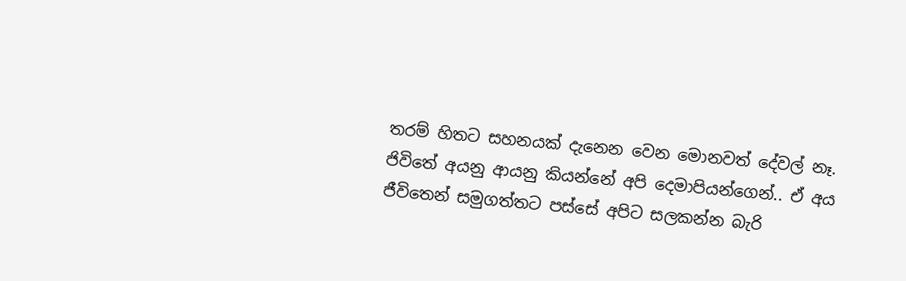තරම් හිතට සහනයක් දැනෙන වෙන මොනවත් දේවල් නෑ. ජිවිතේ අයනු ආයනු කියන්නේ අපි දෙමාපියන්ගෙන්.. ඒ අය ජීවිතෙන් සමුගත්තට පස්සේ අපිට සලකන්න බැරි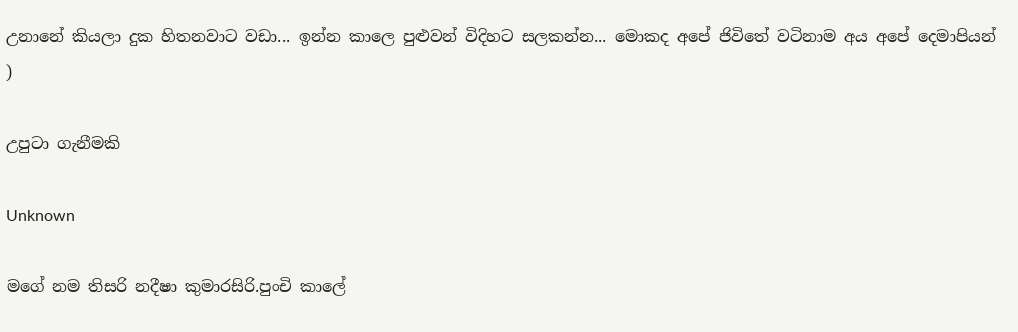උනානේ කියලා දුක හිතනවාට වඩා... ඉන්න කාලෙ පුළුවන් විදිහට සලකන්න... මොකද අපේ ජිවිතේ වටිනාම අය අපේ දෙමාපියන් )

උපුටා ගැනීමකි

Unknown

මගේ නම තිසරි නදීෂා කුමාරසිරි.පුංචි කාලේ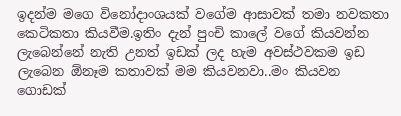ඉදන්ම මගෙ විනෝදාංශයක් වගේම ආසාවක් තමා නවකතා කෙටිකතා කියවීම.ඉතිං දැන් පුංචි කාලේ වගේ කියවන්න ලැබෙන්නේ නැති උනත් ඉඩක් ලද හැම අවස්ථවකම ඉඩ ලැබෙන ඕනෑම කතාවක් මම කියවනවා..මං කියවන ගොඩක්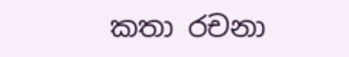කතා රචනා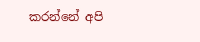කරන්නේ අපි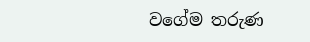වගේම තරුණ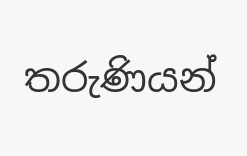තරුණියන්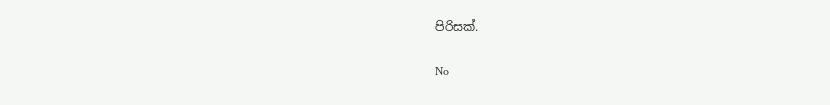පිරිසක්.

No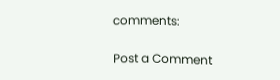comments:

Post a Comment